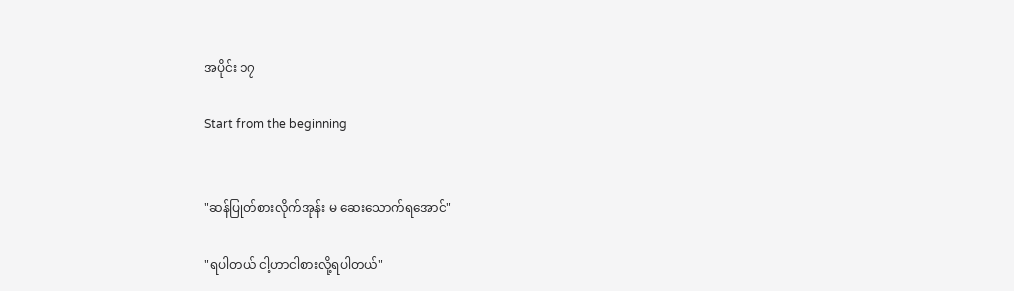အပိုင်း ၁၇

Start from the beginning


"ဆန်ပြုတ်စားလိုက်အုန်း မ ဆေးသောက်ရအောင်"

"ရပါတယ် ငါ့ဟာငါစားလို့ရပါတယ်"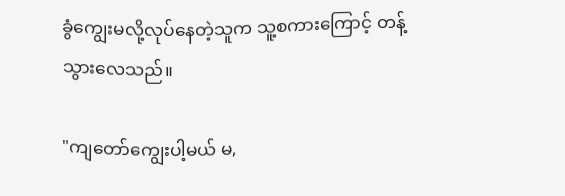ခွံကျွေးမလို့လုပ်နေတဲ့သူက သူ့စကားကြောင့် တန့်သွားလေသည်။

"ကျတော်ကျွေးပါ့မယ် မ,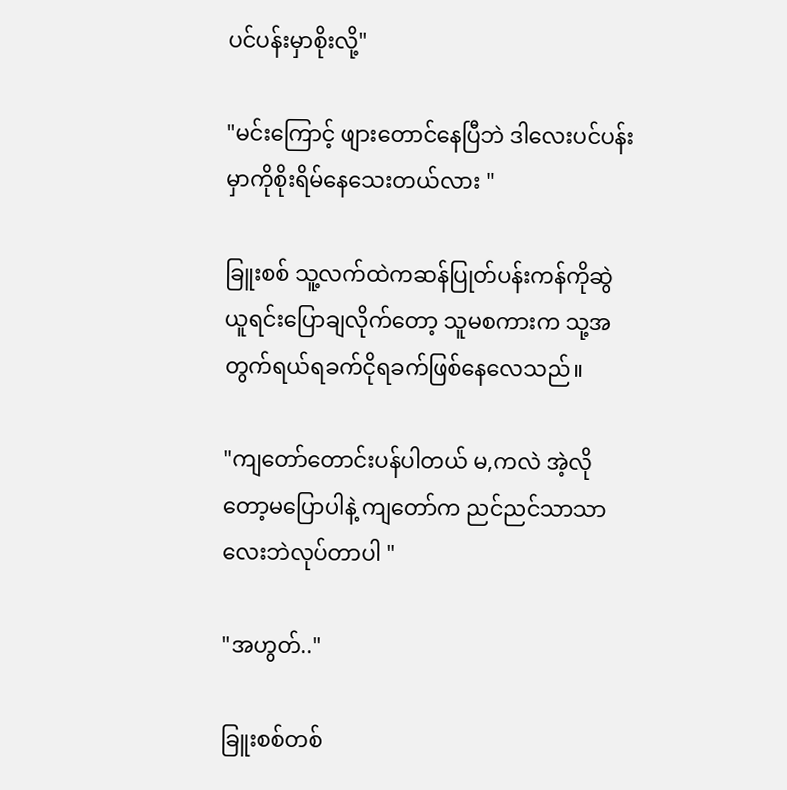ပင်ပန်းမှာစိုးလို့"

"မင်းကြောင့် ဖျားတောင်နေပြီဘဲ ဒါလေးပင်ပန်းမှာကိုစိုးရိမ်နေသေးတယ်လား "

ခြူးစစ် သူ့လက်ထဲကဆန်ပြုတ်ပန်းကန်ကိုဆွဲယူရင်းပြောချလိုက်တော့ သူမစကားက သု့အတွက်ရယ်ရခက်ငိုရခက်ဖြစ်နေလေသည်။

"ကျတော်တောင်းပန်ပါတယ် မ,ကလဲ အဲ့လိုတော့မပြောပါနဲ့ ကျတော်က ညင်ညင်သာသာလေးဘဲလုပ်တာပါ "

"အဟွတ်.."

ခြူးစစ်တစ်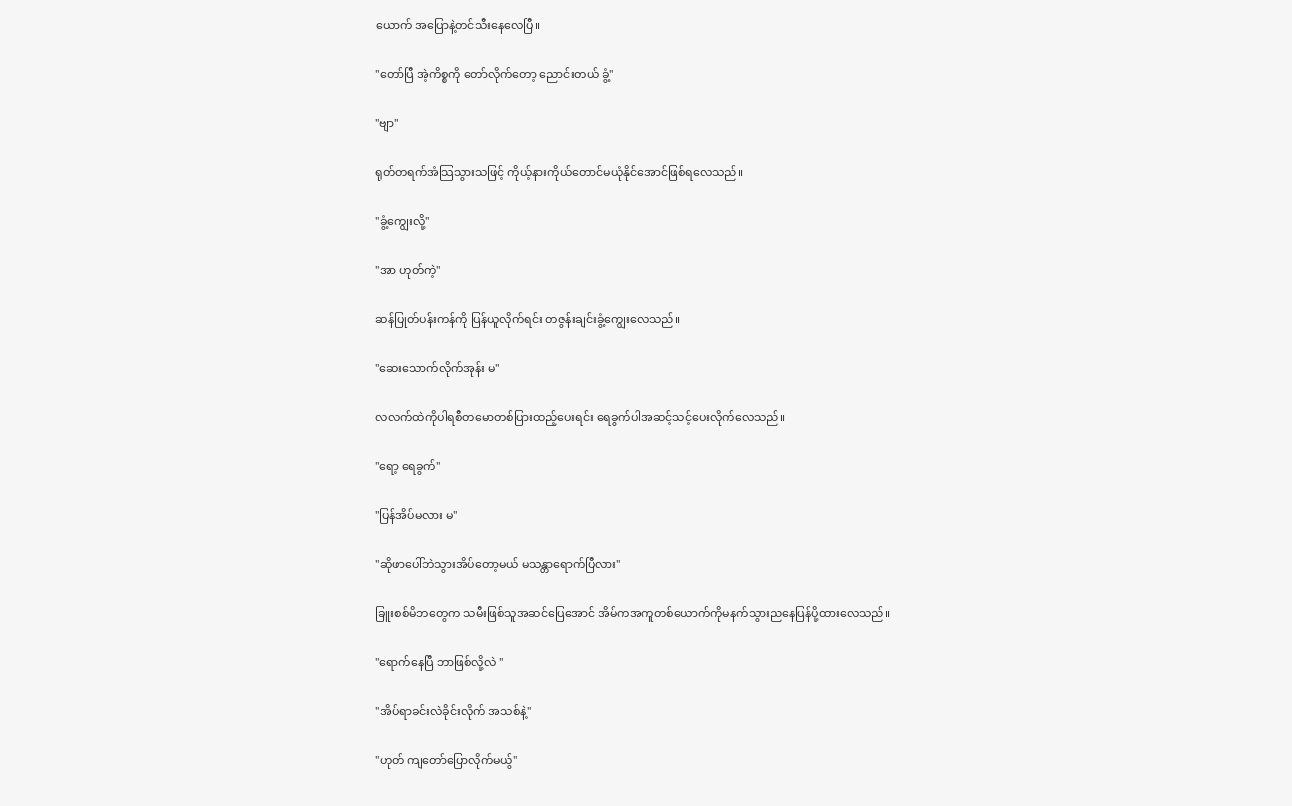ယောက် အပြောနဲ့တင်သီးနေလေပြီ။

"တော်ပြီ အဲ့ကိစ္စကို တော်လိုက်တော့ ညောင်းတယ် ခွံ့"

"ဗျာ"

ရုတ်တရက်အံသြသွားသဖြင့် ကိုယ့်နားကိုယ်တောင်မယုံနိုင်အောင်ဖြစ်ရလေသည်။

"ခွံ့ကျွေးလို့"

"အာ ဟုတ်ကဲ့"

ဆန်ပြုတ်ပန်းကန်ကို ပြန်ယူလိုက်ရင်း တဇွန်းချင်းခွံ့ကျွေးလေသည်။

"ဆေးသောက်လိုက်အုန်း မ"

လလက်ထဲကိုပါရစီတမောတစ်ပြားထည့်ပေးရင်း ရေခွက်ပါအဆင့်သင့်ပေးလိုက်လေသည်။

"ရော့ ရေခွက်"

"ပြန်အိပ်မလား မ"

"ဆိုဖာပေါ်ဘဲသွားအိပ်တော့မယ် မသန္တာရောက်ပြီလား"

ခြူးစစ်မိဘတွေက သမီးဖြစ်သူအဆင်ပြေအောင် အိမ်ကအကူတစ်ယောက်ကိုမနက်သွားညနေပြန်ပို့ထားလေသည်။

"ရောက်နေပြီ ဘာဖြစ်လို့လဲ "

"အိပ်ရာခင်းလဲခိုင်းလိုက် အသစ်နဲ့"

"ဟုတ် ကျတော်ပြောလိုက်မယွ်"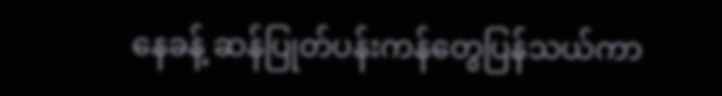နေခန့် ဆန်ပြုတ်ပန်းကန်တွေပြန်သယ်ကာ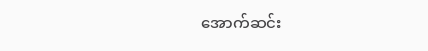အောက်ဆင်း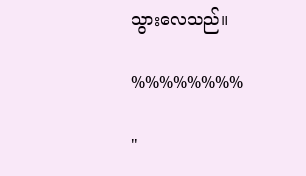သွားလေသည်။

%%%%%%%%

"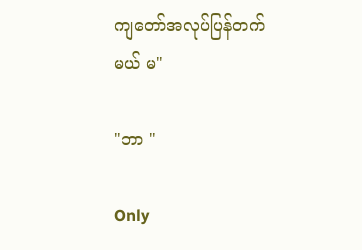ကျတော်အလုပ်ပြန်တက်မယ် မ"

"ဘာ "

Only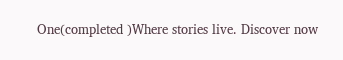One(completed )Where stories live. Discover now